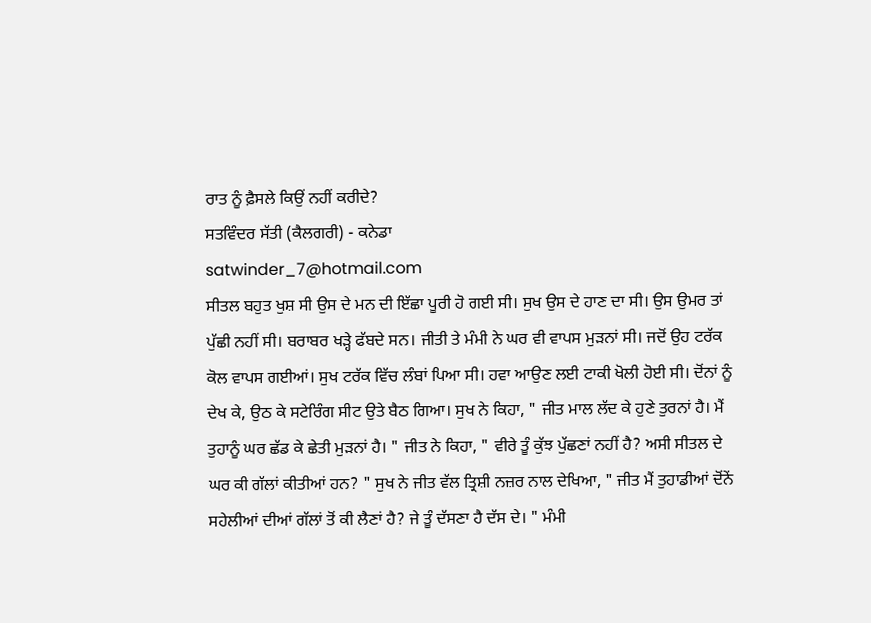ਰਾਤ ਨੂੰ ਫ਼ੈਸਲੇ ਕਿਉਂ ਨਹੀਂ ਕਰੀਦੇ?
ਸਤਵਿੰਦਰ ਸੱਤੀ (ਕੈਲਗਰੀ) - ਕਨੇਡਾ
satwinder_7@hotmail.com
ਸੀਤਲ ਬਹੁਤ ਖੁਸ਼ ਸੀ ਉਸ ਦੇ ਮਨ ਦੀ ਇੱਛਾ ਪੂਰੀ ਹੋ ਗਈ ਸੀ। ਸੁਖ ਉਸ ਦੇ ਹਾਣ ਦਾ ਸੀ। ਉਸ ਉਮਰ ਤਾਂ ਪੁੱਛੀ ਨਹੀਂ ਸੀ। ਬਰਾਬਰ ਖੜ੍ਹੇ ਫੱਬਦੇ ਸਨ। ਜੀਤੀ ਤੇ ਮੰਮੀ ਨੇ ਘਰ ਵੀ ਵਾਪਸ ਮੁੜਨਾਂ ਸੀ। ਜਦੋਂ ਉਹ ਟਰੱਕ ਕੋਲ ਵਾਪਸ ਗਈਆਂ। ਸੁਖ ਟਰੱਕ ਵਿੱਚ ਲੰਬਾਂ ਪਿਆ ਸੀ। ਹਵਾ ਆਉਣ ਲਈ ਟਾਕੀ ਖੋਲੀ ਹੋਈ ਸੀ। ਦੋਂਨਾਂ ਨੂੰ ਦੇਖ ਕੇ, ਉਠ ਕੇ ਸਟੇਰਿੰਗ ਸੀਟ ਉਤੇ ਬੈਠ ਗਿਆ। ਸੁਖ ਨੇ ਕਿਹਾ, " ਜੀਤ ਮਾਲ ਲੱਦ ਕੇ ਹੁਣੇ ਤੁਰਨਾਂ ਹੈ। ਮੈਂ ਤੁਹਾਨੂੰ ਘਰ ਛੱਡ ਕੇ ਛੇਤੀ ਮੁੜਨਾਂ ਹੈ। " ਜੀਤ ਨੇ ਕਿਹਾ, " ਵੀਰੇ ਤੂੰ ਕੁੱਝ ਪੁੱਛਣਾਂ ਨਹੀਂ ਹੈ? ਅਸੀ ਸੀਤਲ ਦੇ ਘਰ ਕੀ ਗੱਲਾਂ ਕੀਤੀਆਂ ਹਨ? " ਸੁਖ ਨੇ ਜੀਤ ਵੱਲ ਤ੍ਰਿਸ਼ੀ ਨਜ਼ਰ ਨਾਲ ਦੇਖਿਆ, " ਜੀਤ ਮੈਂ ਤੁਹਾਡੀਆਂ ਦੋਂਨੇਂ ਸਹੇਲੀਆਂ ਦੀਆਂ ਗੱਲਾਂ ਤੋਂ ਕੀ ਲੈਣਾਂ ਹੈ? ਜੇ ਤੂੰ ਦੱਸਣਾ ਹੈ ਦੱਸ ਦੇ। " ਮੰਮੀ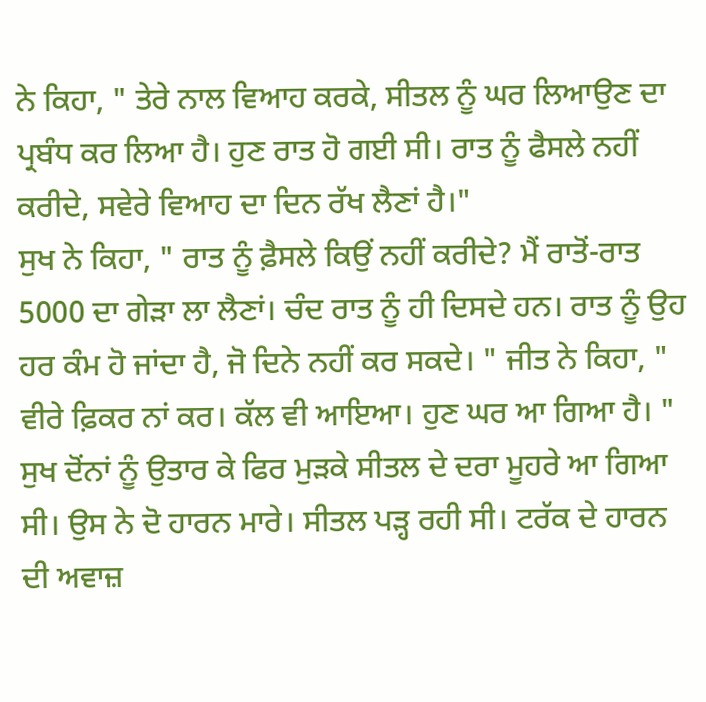ਨੇ ਕਿਹਾ, " ਤੇਰੇ ਨਾਲ ਵਿਆਹ ਕਰਕੇ, ਸੀਤਲ ਨੂੰ ਘਰ ਲਿਆਉਣ ਦਾ ਪ੍ਰਬੰਧ ਕਰ ਲਿਆ ਹੈ। ਹੁਣ ਰਾਤ ਹੋ ਗਈ ਸੀ। ਰਾਤ ਨੂੰ ਫੈਸਲੇ ਨਹੀਂ ਕਰੀਦੇ, ਸਵੇਰੇ ਵਿਆਹ ਦਾ ਦਿਨ ਰੱਖ ਲੈਣਾਂ ਹੈ।"
ਸੁਖ ਨੇ ਕਿਹਾ, " ਰਾਤ ਨੂੰ ਫ਼ੈਸਲੇ ਕਿਉਂ ਨਹੀਂ ਕਰੀਦੇ? ਮੈਂ ਰਾਤੋਂ-ਰਾਤ 5000 ਦਾ ਗੇੜਾ ਲਾ ਲੈਣਾਂ। ਚੰਦ ਰਾਤ ਨੂੰ ਹੀ ਦਿਸਦੇ ਹਨ। ਰਾਤ ਨੂੰ ਉਹ ਹਰ ਕੰਮ ਹੋ ਜਾਂਦਾ ਹੈ, ਜੋ ਦਿਨੇ ਨਹੀਂ ਕਰ ਸਕਦੇ। " ਜੀਤ ਨੇ ਕਿਹਾ, " ਵੀਰੇ ਫ਼ਿਕਰ ਨਾਂ ਕਰ। ਕੱਲ ਵੀ ਆਇਆ। ਹੁਣ ਘਰ ਆ ਗਿਆ ਹੈ। " ਸੁਖ ਦੋਂਨਾਂ ਨੂੰ ਉਤਾਰ ਕੇ ਫਿਰ ਮੁੜਕੇ ਸੀਤਲ ਦੇ ਦਰਾ ਮੂਹਰੇ ਆ ਗਿਆ ਸੀ। ਉਸ ਨੇ ਦੋ ਹਾਰਨ ਮਾਰੇ। ਸੀਤਲ ਪੜ੍ਹ ਰਹੀ ਸੀ। ਟਰੱਕ ਦੇ ਹਾਰਨ ਦੀ ਅਵਾਜ਼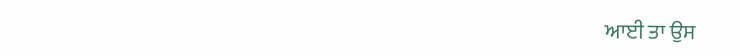ਆਈ ਤਾ ਉਸ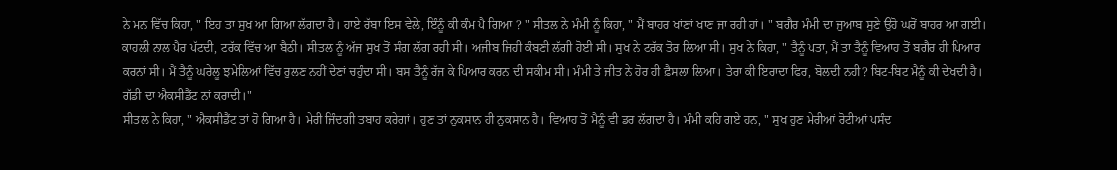ਨੇ ਮਨ ਵਿੱਚ ਕਿਹਾ, " ਇਹ ਤਾ ਸੁਖ ਆ ਗਿਆ ਲੱਗਦਾ ਹੈ। ਹਾਏ ਰੱਬਾ ਇਸ ਵੇਲੇ, ਇੰਨੂੰ ਕੀ ਕੰਮ ਪੈ ਗਿਆ ? " ਸੀਤਲ ਨੇ ਮੰਮੀ ਨੂੰ ਕਿਹਾ, " ਮੈਂ ਬਾਹਰ ਖਾਂਣਾਂ ਖਾਣ ਜਾ ਰਹੀ ਹਾਂ। " ਬਗੈਰ ਮੰਮੀ ਦਾ ਜੁਆਬ ਸੁਣੇ ਉਹੋ ਘਰੋਂ ਬਾਹਰ ਆ ਗਈ। ਕਾਹਲੀ ਨਾਲ ਪੈਰ ਪੱਟਦੀ, ਟਰੱਕ ਵਿੱਚ ਆ ਬੈਠੀ। ਸੀਤਲ ਨੂੰ ਅੱਜ ਸੁਖ ਤੋਂ ਸੰਗ ਲੱਗ ਰਹੀ ਸੀ। ਅਜੀਬ ਜਿਹੀ ਕੰਬਣੀ ਲੱਗੀ ਹੋਈ ਸੀ। ਸੁਖ ਨੇ ਟਰੱਕ ਤੋਰ ਲਿਆ ਸੀ। ਸੁਖ ਨੇ ਕਿਹਾ, " ਤੈਨੂੰ ਪਤਾ, ਮੈਂ ਤਾ ਤੈਨੂੰ ਵਿਆਹ ਤੋਂ ਬਗੈਰ ਹੀ ਪਿਆਰ ਕਰਨਾਂ ਸੀ। ਮੈਂ ਤੈਨੂੰ ਘਰੇਲੂ ਝਮੇਲਿਆਂ ਵਿੱਚ ਰੁਲਣ ਨਹੀਂ ਦੇਣਾਂ ਚਹੁੰਦਾ ਸੀ। ਬਸ ਤੈਨੂੰ ਰੱਜ ਕੇ ਪਿਆਰ ਕਰਨ ਦੀ ਸਕੀਮ ਸੀ। ਮੰਮੀ ਤੇ ਜੀਤ ਨੇ ਹੋਰ ਹੀ ਫ਼ੈਸਲਾ ਲਿਆ। ਤੇਰਾ ਕੀ ਇਰਾਦਾ ਫਿਰ, ਬੋਲਦੀ ਨਹੀ? ਬਿਟ-ਬਿਟ ਮੈਨੂੰ ਕੀ ਦੇਖਦੀ ਹੈ। ਗੱਡੀ ਦਾ ਐਕਸੀਡੈਂਟ ਨਾਂ ਕਰਾਦੀ।"
ਸੀਤਲ ਨੇ ਕਿਹਾ, " ਐਕਸੀਡੈਂਟ ਤਾਂ ਹੋ ਗਿਆ ਹੈ। ਮੇਰੀ ਜਿੰਦਗੀ ਤਬਾਹ ਕਰੇਗਾਂ। ਹੁਣ ਤਾਂ ਨੁਕਸਾਨ ਹੀ ਨੁਕਸਾਨ ਹੈ। ਵਿਆਹ ਤੋਂ ਮੈਨੂੰ ਵੀ ਡਰ ਲੱਗਦਾ ਹੈ। ਮੰਮੀ ਕਹਿ ਗਏ ਹਨ, " ਸੁਖ ਹੁਣ ਮੇਰੀਆਂ ਰੋਟੀਆਂ ਪਸੰਦ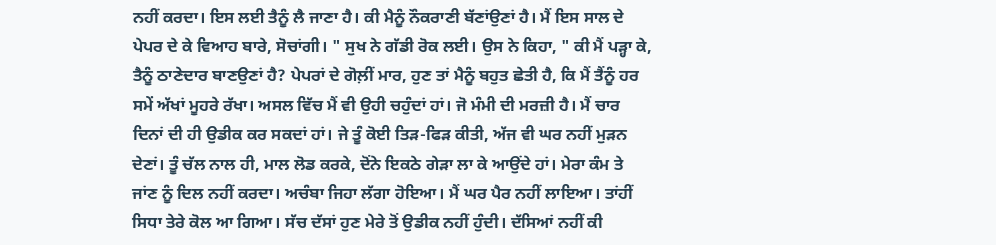ਨਹੀਂ ਕਰਦਾ। ਇਸ ਲਈ ਤੈਨੂੰ ਲੈ ਜਾਣਾ ਹੈ। ਕੀ ਮੈਨੂੰ ਨੌਕਰਾਣੀ ਬੱਣਾਂਉਣਾਂ ਹੈ। ਮੈਂ ਇਸ ਸਾਲ ਦੇ ਪੇਪਰ ਦੇ ਕੇ ਵਿਆਹ ਬਾਰੇ, ਸੋਚਾਂਗੀ। " ਸੁਖ ਨੇ ਗੱਡੀ ਰੋਕ ਲਈ। ਉਸ ਨੇ ਕਿਹਾ, " ਕੀ ਮੈਂ ਪੜ੍ਹਾ ਕੇ, ਤੈਨੂੰ ਠਾਣੇਦਾਰ ਬਾਣਉਣਾਂ ਹੈ? ਪੇਪਰਾਂ ਦੇ ਗੋਲ਼ੀਂ ਮਾਰ, ਹੁਣ ਤਾਂ ਮੈਨੂੰ ਬਹੁਤ ਛੇਤੀ ਹੈ, ਕਿ ਮੈਂ ਤੈਂਨੂੰ ਹਰ ਸਮੇਂ ਅੱਖਾਂ ਮੂਹਰੇ ਰੱਖਾ। ਅਸਲ ਵਿੱਚ ਮੈਂ ਵੀ ਉਹੀ ਚਹੁੰਦਾਂ ਹਾਂ। ਜੋ ਮੰਮੀ ਦੀ ਮਰਜ਼ੀ ਹੈ। ਮੈਂ ਚਾਰ ਦਿਨਾਂ ਦੀ ਹੀ ਉਡੀਕ ਕਰ ਸਕਦਾਂ ਹਾਂ। ਜੇ ਤੂੰ ਕੋਈ ਤਿੜ-ਫਿੜ ਕੀਤੀ, ਅੱਜ ਵੀ ਘਰ ਨਹੀਂ ਮੁੜਨ ਦੇਣਾਂ। ਤੂੰ ਚੱਲ ਨਾਲ ਹੀ, ਮਾਲ ਲੋਡ ਕਰਕੇ, ਦੋਂਨੇ ਇਕਠੇ ਗੇੜਾ ਲਾ ਕੇ ਆਉਂਦੇ ਹਾਂ। ਮੇਰਾ ਕੰਮ ਤੇ ਜਾਂਣ ਨੂੰ ਦਿਲ ਨਹੀਂ ਕਰਦਾ। ਅਚੰਬਾ ਜਿਹਾ ਲੱਗਾ ਹੋਇਆ। ਮੈਂ ਘਰ ਪੈਰ ਨਹੀਂ ਲਾਇਆ। ਤਾਂਹੀਂ ਸਿਧਾ ਤੇਰੇ ਕੋਲ ਆ ਗਿਆ। ਸੱਚ ਦੱਸਾਂ ਹੁਣ ਮੇਰੇ ਤੋਂ ਉਡੀਕ ਨਹੀਂ ਹੁੰਦੀ। ਦੱਸਿਆਂ ਨਹੀਂ ਕੀ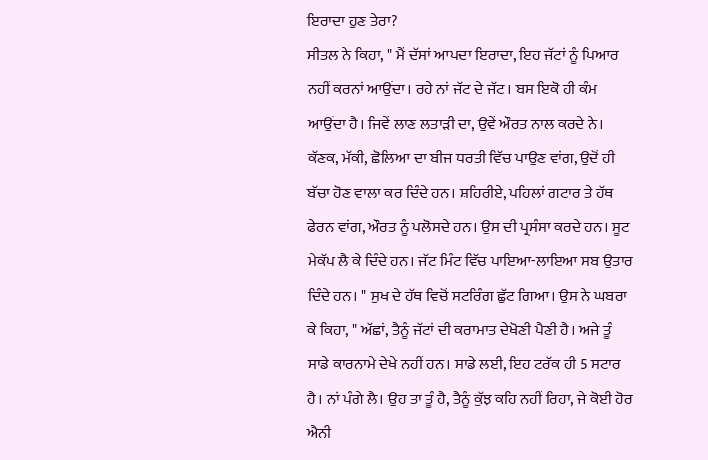ਇਰਾਦਾ ਹੁਣ ਤੇਰਾ?
ਸੀਤਲ ਨੇ ਕਿਹਾ, " ਮੈਂ ਦੱਸਾਂ ਆਪਦਾ ਇਰਾਦਾ, ਇਹ ਜੱਟਾਂ ਨੂੰ ਪਿਆਰ ਨਹੀਂ ਕਰਨਾਂ ਆਉਂਦਾ। ਰਹੇ ਨਾਂ ਜੱਟ ਦੇ ਜੱਟ। ਬਸ ਇਕੋ ਹੀ ਕੰਮ ਆਉਂਦਾ ਹੈ। ਜਿਵੇਂ ਲਾਣ ਲਤਾੜੀ ਦਾ, ਉਵੇਂ ਔਰਤ ਨਾਲ ਕਰਦੇ ਨੇ। ਕੱਣਕ, ਮੱਕੀ, ਛੋਲਿਆ ਦਾ ਬੀਜ ਧਰਤੀ ਵਿੱਚ ਪਾਉਣ ਵਾਂਗ, ਉਦੋਂ ਹੀ ਬੱਚਾ ਹੋਣ ਵਾਲਾ ਕਰ ਦਿੰਦੇ ਹਨ। ਸ਼ਹਿਰੀਏ, ਪਹਿਲਾਂ ਗਟਾਰ ਤੇ ਹੱਥ ਫੇਰਨ ਵਾਂਗ, ਔਰਤ ਨੂੰ ਪਲੋਸਦੇ ਹਨ। ਉਸ ਦੀ ਪ੍ਰਸੰਸਾ ਕਰਦੇ ਹਨ। ਸੂਟ ਮੇਕੱਪ ਲੈ ਕੇ ਦਿੰਦੇ ਹਨ। ਜੱਟ ਮਿੰਟ ਵਿੱਚ ਪਾਇਆ-ਲਾਇਆ ਸਬ ਉਤਾਰ ਦਿੰਦੇ ਹਨ। " ਸੁਖ ਦੇ ਹੱਥ ਵਿਚੋਂ ਸਟਰਿੰਗ ਛੁੱਟ ਗਿਆ। ਉਸ ਨੇ ਘਬਰਾ ਕੇ ਕਿਹਾ, " ਅੱਛਾਂ, ਤੈਨੂੰ ਜੱਟਾਂ ਦੀ ਕਰਾਮਾਤ ਦੇਖੋਣੀ ਪੈਣੀ ਹੈ। ਅਜੇ ਤੂੰ ਸਾਡੇ ਕਾਰਨਾਮੇ ਦੇਖੇ ਨਹੀਂ ਹਨ। ਸਾਡੇ ਲਈ, ਇਹ ਟਰੱਕ ਹੀ 5 ਸਟਾਰ ਹੈ। ਨਾਂ ਪੰਗੇ ਲੈ। ਉਹ ਤਾ ਤੂੰ ਹੈ, ਤੈਨੂੰ ਕੁੱਝ ਕਹਿ ਨਹੀਂ ਰਿਹਾ, ਜੇ ਕੋਈ ਹੋਰ ਐਨੀ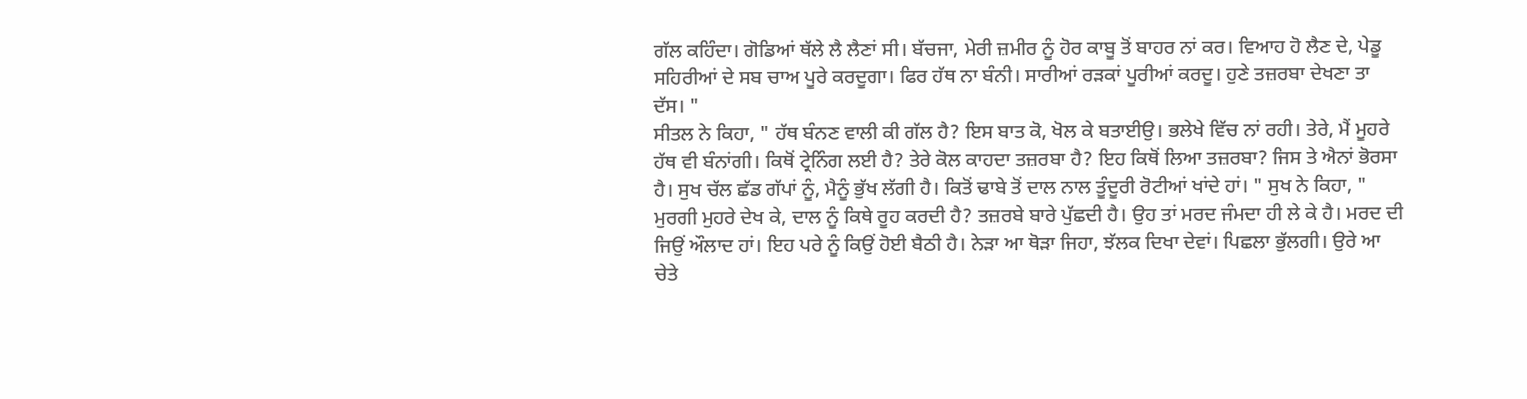ਗੱਲ ਕਹਿੰਦਾ। ਗੋਡਿਆਂ ਥੱਲੇ ਲੈ ਲੈਣਾਂ ਸੀ। ਬੱਚਜਾ, ਮੇਰੀ ਜ਼ਮੀਰ ਨੂੰ ਹੋਰ ਕਾਬੂ ਤੋਂ ਬਾਹਰ ਨਾਂ ਕਰ। ਵਿਆਹ ਹੋ ਲੈਣ ਦੇ, ਪੇਡੂ ਸਹਿਰੀਆਂ ਦੇ ਸਬ ਚਾਅ ਪੂਰੇ ਕਰਦੂਗਾ। ਫਿਰ ਹੱਥ ਨਾ ਬੰਨੀ। ਸਾਰੀਆਂ ਰੜਕਾਂ ਪੂਰੀਆਂ ਕਰਦੂ। ਹੁਣੇ ਤਜ਼ਰਬਾ ਦੇਖਣਾ ਤਾ ਦੱਸ। "
ਸੀਤਲ ਨੇ ਕਿਹਾ, " ਹੱਥ ਬੰਨਣ ਵਾਲੀ ਕੀ ਗੱਲ ਹੈ? ਇਸ ਬਾਤ ਕੋ, ਖੋਲ ਕੇ ਬਤਾਈਉ। ਭਲੇਖੇ ਵਿੱਚ ਨਾਂ ਰਹੀ। ਤੇਰੇ, ਮੈਂ ਮੂਹਰੇ ਹੱਥ ਵੀ ਬੰਨਾਂਗੀ। ਕਿਥੋਂ ਟ੍ਰੇਨਿੰਗ ਲਈ ਹੈ? ਤੇਰੇ ਕੋਲ ਕਾਹਦਾ ਤਜ਼ਰਬਾ ਹੈ? ਇਹ ਕਿਥੋਂ ਲਿਆ ਤਜ਼ਰਬਾ? ਜਿਸ ਤੇ ਐਨਾਂ ਭੋਰਸਾ ਹੈ। ਸੁਖ ਚੱਲ ਛੱਡ ਗੱਪਾਂ ਨੂੰ, ਮੈਨੂੰ ਭੁੱਖ ਲੱਗੀ ਹੈ। ਕਿਤੋਂ ਢਾਬੇ ਤੋਂ ਦਾਲ ਨਾਲ ਤੂੰਦੂਰੀ ਰੋਟੀਆਂ ਖਾਂਦੇ ਹਾਂ। " ਸੁਖ ਨੇ ਕਿਹਾ, " ਮੁਰਗੀ ਮੁਹਰੇ ਦੇਖ ਕੇ, ਦਾਲ ਨੂੰ ਕਿਥੇ ਰੂਹ ਕਰਦੀ ਹੈ? ਤਜ਼ਰਬੇ ਬਾਰੇ ਪੁੱਛਦੀ ਹੈ। ਉਹ ਤਾਂ ਮਰਦ ਜੰਮਦਾ ਹੀ ਲੇ ਕੇ ਹੈ। ਮਰਦ ਦੀ ਜਿਉਂ ਔਲਾਦ ਹਾਂ। ਇਹ ਪਰੇ ਨੂੰ ਕਿਉਂ ਹੋਈ ਬੈਠੀ ਹੈ। ਨੇੜਾ ਆ ਥੋੜਾ ਜਿਹਾ, ਝੱਲਕ ਦਿਖਾ ਦੇਵਾਂ। ਪਿਛਲਾ ਭੁੱਲਗੀ। ਉਰੇ ਆ ਚੇਤੇ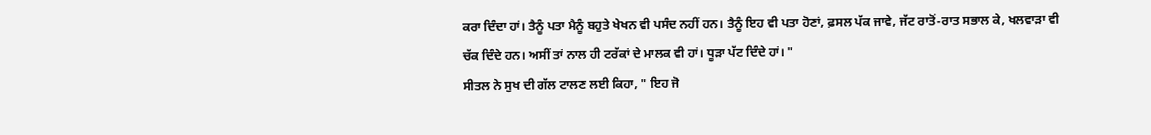ਕਰਾ ਦਿੰਦਾ ਹਾਂ। ਤੈਨੂੰ ਪਤਾ ਮੈਨੂੰ ਬਹੁਤੇ ਖੇਖਨ ਵੀ ਪਸੰਦ ਨਹੀਂ ਹਨ। ਤੈਨੂੰ ਇਹ ਵੀ ਪਤਾ ਹੋਣਾਂ, ਫ਼ਸਲ ਪੱਕ ਜਾਵੇ, ਜੱਟ ਰਾਤੋਂ-ਰਾਤ ਸਭਾਲ ਕੇ, ਖਲਵਾੜਾ ਵੀ ਚੱਕ ਦਿੰਦੇ ਹਨ। ਅਸੀਂ ਤਾਂ ਨਾਲ ਹੀ ਟਰੱਕਾਂ ਦੇ ਮਾਲਕ ਵੀ ਹਾਂ। ਧੂੜਾ ਪੱਟ ਦਿੰਦੇ ਹਾਂ। "
ਸੀਤਲ ਨੇ ਸੁਖ ਦੀ ਗੱਲ ਟਾਲਣ ਲਈ ਕਿਹਾ, " ਇਹ ਜੋ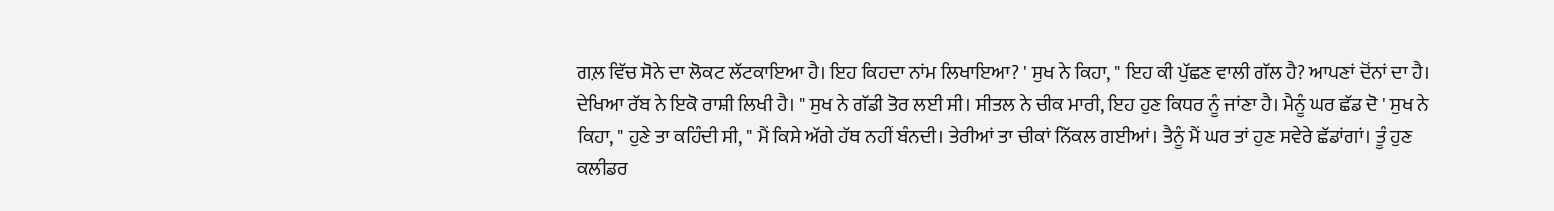ਗਲ਼ ਵਿੱਚ ਸੋਨੇ ਦਾ ਲੋਕਟ ਲੱਟਕਾਇਆ ਹੈ। ਇਹ ਕਿਹਦਾ ਨਾਂਮ ਲਿਖਾਇਆ? ' ਸੁਖ ਨੇ ਕਿਹਾ, " ਇਹ ਕੀ ਪੁੱਛਣ ਵਾਲੀ ਗੱਲ ਹੈ? ਆਪਣਾਂ ਦੋਂਨਾਂ ਦਾ ਹੈ। ਦੇਖਿਆ ਰੱਬ ਨੇ ਇਕੋ ਰਾਸ਼ੀ ਲਿਖੀ ਹੈ। " ਸੁਖ ਨੇ ਗੱਡੀ ਤੋਰ ਲਈ ਸੀ। ਸੀਤਲ ਨੇ ਚੀਕ ਮਾਰੀ, ਇਹ ਹੁਣ ਕਿਧਰ ਨੂੰ ਜਾਂਣਾ ਹੈ। ਮੈਨੂੰ ਘਰ ਛੱਡ ਦੋ ' ਸੁਖ ਨੇ ਕਿਹਾ, " ਹੁਣੇ ਤਾ ਕਹਿੰਦੀ ਸੀ, " ਮੈਂ ਕਿਸੇ ਅੱਗੇ ਹੱਥ ਨਹੀਂ ਬੰਨਦੀ। ਤੇਰੀਆਂ ਤਾ ਚੀਕਾਂ ਨਿੱਕਲ ਗਈਆਂ। ਤੈਨੂੰ ਮੈਂ ਘਰ ਤਾਂ ਹੁਣ ਸਵੇਰੇ ਛੱਡਾਂਗਾਂ। ਤੂੰ ਹੁਣ ਕਲੀਡਰ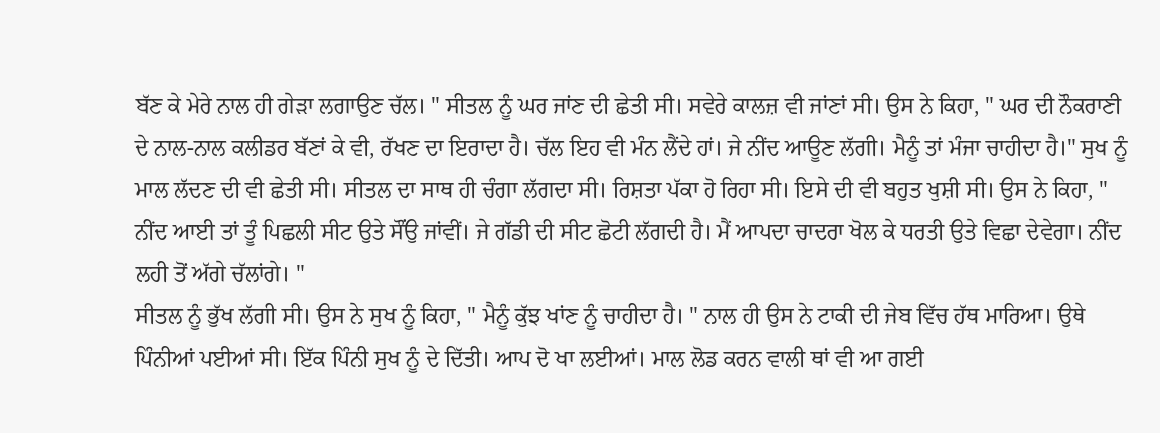ਬੱਣ ਕੇ ਮੇਰੇ ਨਾਲ ਹੀ ਗੇੜਾ ਲਗਾਉਣ ਚੱਲ। " ਸੀਤਲ ਨੂੰ ਘਰ ਜਾਂਣ ਦੀ ਛੇਤੀ ਸੀ। ਸਵੇਰੇ ਕਾਲਜ਼ ਵੀ ਜਾਂਣਾਂ ਸੀ। ਉਸ ਨੇ ਕਿਹਾ, " ਘਰ ਦੀ ਨੌਕਰਾਣੀ ਦੇ ਨਾਲ-ਨਾਲ ਕਲੀਡਰ ਬੱਣਾਂ ਕੇ ਵੀ, ਰੱਖਣ ਦਾ ਇਰਾਦਾ ਹੈ। ਚੱਲ ਇਹ ਵੀ ਮੰਨ ਲੈਂਦੇ ਹਾਂ। ਜੇ ਨੀਂਦ ਆਊਣ ਲੱਗੀ। ਮੈਨੂੰ ਤਾਂ ਮੰਜਾ ਚਾਹੀਦਾ ਹੈ।" ਸੁਖ ਨੂੰ ਮਾਲ ਲੱਦਣ ਦੀ ਵੀ ਛੇਤੀ ਸੀ। ਸੀਤਲ ਦਾ ਸਾਥ ਹੀ ਚੰਗਾ ਲੱਗਦਾ ਸੀ। ਰਿਸ਼ਤਾ ਪੱਕਾ ਹੋ ਰਿਹਾ ਸੀ। ਇਸੇ ਦੀ ਵੀ ਬਹੁਤ ਖੁਸ਼ੀ ਸੀ। ਉਸ ਨੇ ਕਿਹਾ, " ਨੀਂਦ ਆਈ ਤਾਂ ਤੂੰ ਪਿਛਲੀ ਸੀਟ ਉਤੇ ਸੌਂਉ ਜਾਂਵੀਂ। ਜੇ ਗੱਡੀ ਦੀ ਸੀਟ ਛੋਟੀ ਲੱਗਦੀ ਹੈ। ਮੈਂ ਆਪਦਾ ਚਾਦਰਾ ਖੋਲ ਕੇ ਧਰਤੀ ਉਤੇ ਵਿਛਾ ਦੇਵੇਗਾ। ਨੀਂਦ ਲਹੀ ਤੋਂ ਅੱਗੇ ਚੱਲਾਂਗੇ। "
ਸੀਤਲ ਨੂੰ ਭੁੱਖ ਲੱਗੀ ਸੀ। ਉਸ ਨੇ ਸੁਖ ਨੂੰ ਕਿਹਾ, " ਮੈਨੂੰ ਕੁੱਝ ਖਾਂਣ ਨੂੰ ਚਾਹੀਦਾ ਹੈ। " ਨਾਲ ਹੀ ਉਸ ਨੇ ਟਾਕੀ ਦੀ ਜੇਬ ਵਿੱਚ ਹੱਥ ਮਾਰਿਆ। ਉਥੇ ਪਿੰਨੀਆਂ ਪਈਆਂ ਸੀ। ਇੱਕ ਪਿੰਨੀ ਸੁਖ ਨੂੰ ਦੇ ਦਿੱਤੀ। ਆਪ ਦੋ ਖਾ ਲਈਆਂ। ਮਾਲ ਲੋਡ ਕਰਨ ਵਾਲੀ ਥਾਂ ਵੀ ਆ ਗਈ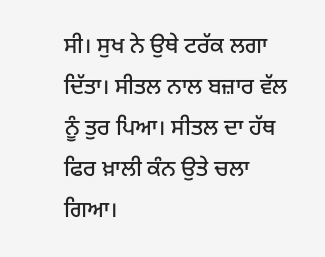ਸੀ। ਸੁਖ ਨੇ ਉਥੇ ਟਰੱਕ ਲਗਾ ਦਿੱਤਾ। ਸੀਤਲ ਨਾਲ ਬਜ਼ਾਰ ਵੱਲ ਨੂੰ ਤੁਰ ਪਿਆ। ਸੀਤਲ ਦਾ ਹੱਥ ਫਿਰ ਖ਼ਾਲੀ ਕੰਨ ਉਤੇ ਚਲਾ ਗਿਆ।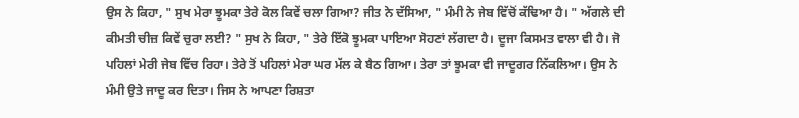ਉਸ ਨੇ ਕਿਹਾ, " ਸੁਖ ਮੇਰਾ ਝੂਮਕਾ ਤੇਰੇ ਕੋਲ ਕਿਵੇਂ ਚਲਾ ਗਿਆ? ਜੀਤ ਨੇ ਦੱਸਿਆ, " ਮੰਮੀ ਨੇ ਜੇਬ ਵਿੱਚੋਂ ਕੱਢਿਆ ਹੈ। " ਅੱਗਲੇ ਦੀ ਕੀਮਤੀ ਚੀਜ਼ ਕਿਵੇਂ ਚੁਰਾ ਲਈ? " ਸੁਖ ਨੇ ਕਿਹਾ, " ਤੇਰੇ ਇੱਕੋ ਝੂਮਕਾ ਪਾਇਆ ਸੋਹਣਾਂ ਲੱਗਦਾ ਹੈ। ਦੂਜਾ ਕਿਸਮਤ ਵਾਲਾ ਵੀ ਹੈ। ਜੋ ਪਹਿਲਾਂ ਮੇਰੀ ਜੇਬ ਵਿੱਚ ਰਿਹਾ। ਤੇਰੇ ਤੋਂ ਪਹਿਲਾਂ ਮੇਰਾ ਘਰ ਮੱਲ ਕੇ ਬੈਠ ਗਿਆ। ਤੇਰਾ ਤਾਂ ਝੂਮਕਾ ਵੀ ਜਾਦੂਗਰ ਨਿੱਕਲਿਆ। ਉਸ ਨੇ ਮੰਮੀ ਉਤੇ ਜਾਦੂ ਕਰ ਦਿਤਾ। ਜਿਸ ਨੇ ਆਪਣਾ ਰਿਸ਼ਤਾ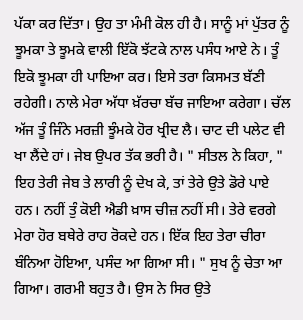ਪੱਕਾ ਕਰ ਦਿੱਤਾ। ਉਹ ਤਾ ਮੰਮੀ ਕੋਲ ਹੀ ਹੈ। ਸਾਨੂੰ ਮਾਂ ਪੁੱਤਰ ਨੂੰ ਝੂਮਕਾ ਤੇ ਝੂਮਕੇ ਵਾਲੀ ਇੱਕੋ ਝੱਟਕੇ ਨਾਲ ਪਸੰਧ ਆਏ ਨੇ। ਤੂੰ ਇਕੋ ਝੂਮਕਾ ਹੀ ਪਾਇਆ ਕਰ। ਇਸੇ ਤਰਾ ਕਿਸਮਤ ਬੱਣੀ ਰਹੇਗੀ। ਨਾਲੇ ਮੇਰਾ ਅੱਧਾ ਖ਼ੱਰਚਾ ਬੱਚ ਜਾਇਆ ਕਰੇਗਾ। ਚੱਲ ਅੱਜ ਤੂੰ ਜਿੰਨੇ ਮਰਜ਼ੀ ਝੂੰਮਕੇ ਹੋਰ ਖ੍ਰੀਦ ਲੈ। ਚਾਟ ਦੀ ਪਲੇਟ ਵੀ ਖਾ ਲੈਂਦੇ ਹਾਂ। ਜੇਬ ਉਪਰ ਤੱਕ ਭਰੀ ਹੈ। " ਸੀਤਲ ਨੇ ਕਿਹਾ, " ਇਹ ਤੇਰੀ ਜੇਬ ਤੇ ਲਾਰੀ ਨੂੰ ਦੇਖ ਕੇ, ਤਾਂ ਤੇਰੇ ਉਤੇ ਡੋਰੇ ਪਾਏ ਹਨ। ਨਹੀਂ ਤੁੰ ਕੋਈ ਐਡੀ ਖ਼ਾਸ ਚੀਜ਼ ਨਹੀਂ ਸੀ। ਤੇਰੇ ਵਰਗੇ ਮੇਰਾ ਹੋਰ ਬਥੇਰੇ ਰਾਹ ਰੋਕਦੇ ਹਨ। ਇੱਕ ਇਹ ਤੇਰਾ ਚੀਰਾ ਬੰਨਿਆ ਹੋਇਆ, ਪਸੰਦ ਆ ਗਿਆ ਸੀ। " ਸੁਖ ਨੂੰ ਚੇਤਾ ਆ ਗਿਆ। ਗਰਮੀ ਬਹੁਤ ਹੈ। ਉਸ ਨੇ ਸਿਰ ਉਤੇ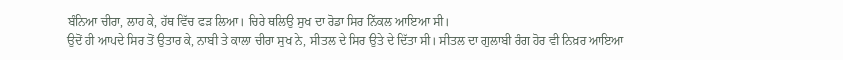ਬੰਨਿਆ ਚੀਰਾ, ਲਾਹ ਕੇ, ਹੱਥ ਵਿੱਚ ਫੜ ਲਿਆ। ਚਿਰੇ ਥਲਿਉ ਸੁਖ ਦਾ ਰੋਡਾ ਸਿਰ ਨਿੱਕਲ ਆਇਆ ਸੀ।
ਉਦੋਂ ਹੀ ਆਪਦੇ ਸਿਰ ਤੋਂ ਉਤਾਰ ਕੇ, ਨਾਬੀ ਤੇ ਕਾਲਾ ਚੀਰਾ ਸੁਖ ਨੇ, ਸੀਤਲ ਦੇ ਸਿਰ ਉਤੇ ਦੇ ਦਿੱਤਾ ਸੀ। ਸੀਤਲ ਦਾ ਗੁਲਾਬੀ ਰੰਗ ਹੋਰ ਵੀ ਨਿਖ਼ਰ ਆਇਆ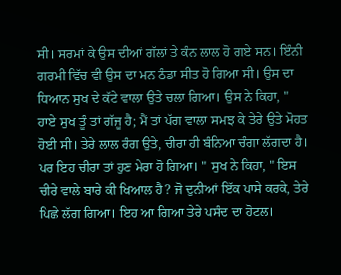ਸੀ। ਸਰਮਾਂ ਕੇ ਉਸ ਦੀਆਂ ਗੱਲਾਂ ਤੇ ਕੰਨ ਲਾਲ ਹੋ ਗਏ ਸਨ। ਇੰਨੀ ਗਰਮੀ ਵਿੱਚ ਵੀ ਉਸ ਦਾ ਮਨ ਠੰਡਾ ਸੀਤ ਹੋ ਗਿਆ ਸੀ। ਉਸ ਦਾ ਧਿਆਨ ਸੁਖ ਦੇ ਕੱਟੇ ਵਾਲਾ ਉਤੇ ਚਲਾ ਗਿਆ। ਉਸ ਨੇ ਕਿਹਾ, " ਹਾਏ ਸੁਖ ਤੂੰ ਤਾਂ ਗੱਜੂ ਹੈ; ਮੈਂ ਤਾਂ ਪੱਗ ਵਾਲਾ ਸਮਝ ਕੇ ਤੇਰੇ ਉਤੇ ਮੋਹਤ ਹੋਈ ਸੀ। ਤੇਰੇ ਲਾਲ ਰੰਗ ਉਤੇ, ਚੀਰਾ ਹੀ ਬੰਨਿਆ ਚੰਗਾ ਲੱਗਦਾ ਹੈ। ਪਰ ਇਹ ਚੀਰਾ ਤਾਂ ਹੁਣ ਮੇਰਾ ਹੋ ਗਿਆ। " ਸੁਖ ਨੇ ਕਿਹਾ, " ਇਸ ਚੀਰੇ ਵਾਲੇ ਬਾਰੇ ਕੀ ਖਿਆਲ ਹੈ? ਜੋ ਦੁਨੀਆਂ ਇੱਕ ਪਾਸੇ ਕਰਕੇ, ਤੇਰੇ ਪਿਛੇ ਲੱਗ ਗਿਆ। ਇਹ ਆ ਗਿਆ ਤੇਰੇ ਪਸੰਦ ਦਾ ਹੋਟਲ।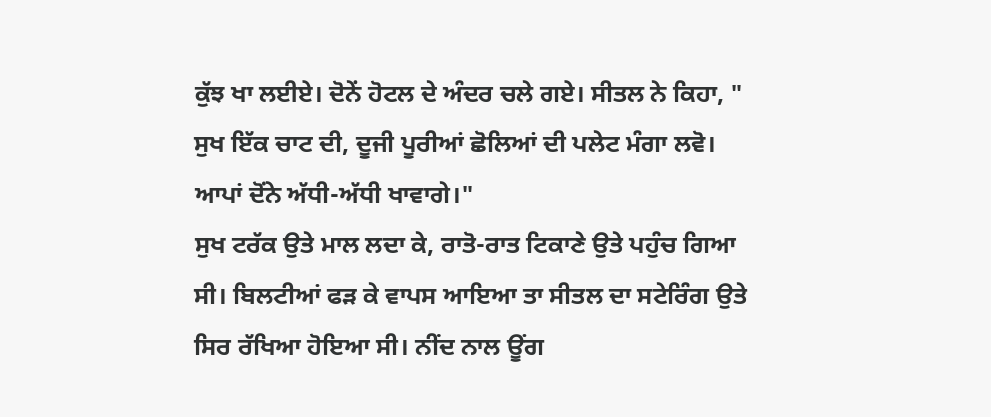ਕੁੱਝ ਖਾ ਲਈਏ। ਦੋਨੇਂ ਹੋਟਲ ਦੇ ਅੰਦਰ ਚਲੇ ਗਏ। ਸੀਤਲ ਨੇ ਕਿਹਾ, " ਸੁਖ ਇੱਕ ਚਾਟ ਦੀ, ਦੂਜੀ ਪੂਰੀਆਂ ਛੋਲਿਆਂ ਦੀ ਪਲੇਟ ਮੰਗਾ ਲਵੋ। ਆਪਾਂ ਦੋਂਨੇ ਅੱਧੀ-ਅੱਧੀ ਖਾਵਾਗੇ।"
ਸੁਖ ਟਰੱਕ ਉਤੇ ਮਾਲ ਲਦਾ ਕੇ, ਰਾਤੋ-ਰਾਤ ਟਿਕਾਣੇ ਉਤੇ ਪਹੁੰਚ ਗਿਆ ਸੀ। ਬਿਲਟੀਆਂ ਫੜ ਕੇ ਵਾਪਸ ਆਇਆ ਤਾ ਸੀਤਲ ਦਾ ਸਟੇਰਿੰਗ ਉਤੇ ਸਿਰ ਰੱਖਿਆ ਹੋਇਆ ਸੀ। ਨੀਂਦ ਨਾਲ ਊਂਗ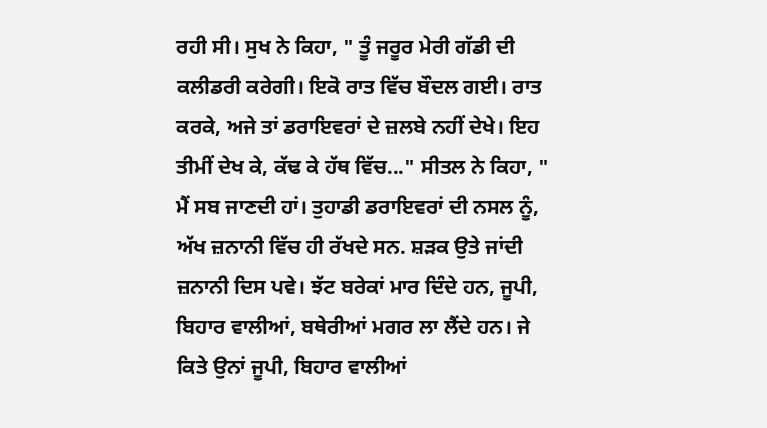ਰਹੀ ਸੀ। ਸੁਖ ਨੇ ਕਿਹਾ, " ਤੂੰ ਜਰੂਰ ਮੇਰੀ ਗੱਡੀ ਦੀ ਕਲੀਡਰੀ ਕਰੇਗੀ। ਇਕੋ ਰਾਤ ਵਿੱਚ ਬੌਦਲ ਗਈ। ਰਾਤ ਕਰਕੇ, ਅਜੇ ਤਾਂ ਡਰਾਇਵਰਾਂ ਦੇ ਜ਼ਲਬੇ ਨਹੀਂ ਦੇਖੇ। ਇਹ ਤੀਮੀਂ ਦੇਖ ਕੇ, ਕੱਢ ਕੇ ਹੱਥ ਵਿੱਚ..." ਸੀਤਲ ਨੇ ਕਿਹਾ, " ਮੈਂ ਸਬ ਜਾਣਦੀ ਹਾਂ। ਤੁਹਾਡੀ ਡਰਾਇਵਰਾਂ ਦੀ ਨਸਲ ਨੂੰ, ਅੱਖ ਜ਼ਨਾਨੀ ਵਿੱਚ ਹੀ ਰੱਖਦੇ ਸਨ. ਸ਼ੜਕ ਉਤੇ ਜਾਂਦੀ ਜ਼ਨਾਨੀ ਦਿਸ ਪਵੇ। ਝੱਟ ਬਰੇਕਾਂ ਮਾਰ ਦਿੰਦੇ ਹਨ, ਜੂਪੀ, ਬਿਹਾਰ ਵਾਲੀਆਂ, ਬਥੇਰੀਆਂ ਮਗਰ ਲਾ ਲੈਂਦੇ ਹਨ। ਜੇ ਕਿਤੇ ਉਨਾਂ ਜੂਪੀ, ਬਿਹਾਰ ਵਾਲੀਆਂ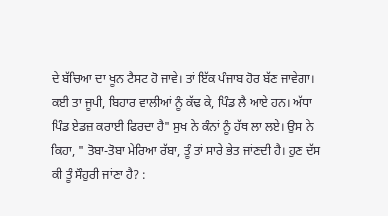ਦੇ ਬੱਚਿਆ ਦਾ ਖੂਨ ਟੈਸਟ ਹੋ ਜਾਵੇ। ਤਾਂ ਇੱਕ ਪੰਜਾਬ ਹੋਰ ਬੱਣ ਜਾਵੇਗਾ। ਕਈ ਤਾ ਜੂਪੀ, ਬਿਹਾਰ ਵਾਲੀਆਂ ਨੂੰ ਕੱਢ ਕੇ, ਪਿੰਡ ਲੈ ਆਏ ਹਨ। ਅੱਧਾ ਪਿੰਡ ਏਡਜ਼ ਕਰਾਈ ਫਿਰਦਾ ਹੈ" ਸੁਖ ਨੇ ਕੰਨਾਂ ਨੂੰ ਹੱਥ ਲਾ ਲਏ। ਉਸ ਨੇ ਕਿਹਾ, " ਤੋਬਾ-ਤੋਬਾ ਮੇਰਿਆ ਰੱਬਾ, ਤੂੰ ਤਾਂ ਸਾਰੇ ਭੇਤ ਜਾਂਣਦੀ ਹੈ। ਹੁਣ ਦੱਸ ਕੀ ਤੂੰ ਸੌਹੁਰੀ ਜਾਂਣਾ ਹੈ? :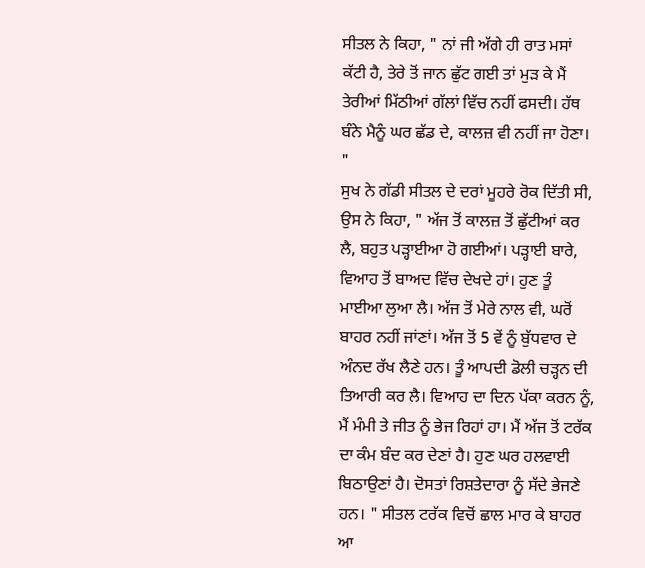ਸੀਤਲ ਨੇ ਕਿਹਾ, " ਨਾਂ ਜੀ ਅੱਗੇ ਹੀ ਰਾਤ ਮਸਾਂ ਕੱਟੀ ਹੈ, ਤੇਰੇ ਤੋਂ ਜਾਨ ਛੁੱਟ ਗਈ ਤਾਂ ਮੁੜ ਕੇ ਮੈਂ ਤੇਰੀਆਂ ਮਿੱਠੀਆਂ ਗੱਲਾਂ ਵਿੱਚ ਨਹੀਂ ਫਸਦੀ। ਹੱਥ ਬੰਨੇ ਮੈਨੂੰ ਘਰ ਛੱਡ ਦੇ, ਕਾਲਜ਼ ਵੀ ਨਹੀਂ ਜਾ ਹੋਣਾ। "
ਸੁਖ ਨੇ ਗੱਡੀ ਸੀਤਲ ਦੇ ਦਰਾਂ ਮੂਹਰੇ ਰੋਕ ਦਿੱਤੀ ਸੀ, ਉਸ ਨੇ ਕਿਹਾ, " ਅੱਜ ਤੋਂ ਕਾਲਜ਼ ਤੋਂ ਛੁੱਟੀਆਂ ਕਰ ਲੈ, ਬਹੁਤ ਪੜ੍ਹਾਈਆ ਹੋ ਗਈਆਂ। ਪੜ੍ਹਾਈ ਬਾਰੇ, ਵਿਆਹ ਤੋਂ ਬਾਅਦ ਵਿੱਚ ਦੇਖਦੇ ਹਾਂ। ਹੁਣ ਤੂੰ ਮਾਈਆ ਲੁਆ ਲੈ। ਅੱਜ ਤੋਂ ਮੇਰੇ ਨਾਲ ਵੀ, ਘਰੋਂ ਬਾਹਰ ਨਹੀਂ ਜਾਂਣਾਂ। ਅੱਜ ਤੋਂ 5 ਵੇਂ ਨੂੰ ਬੁੱਧਵਾਰ ਦੇ ਅੰਨਦ ਰੱਖ ਲੈਣੇ ਹਨ। ਤੂੰ ਆਪਦੀ ਡੋਲੀ ਚੜ੍ਹਨ ਦੀ ਤਿਆਰੀ ਕਰ ਲੈ। ਵਿਆਹ ਦਾ ਦਿਨ ਪੱਕਾ ਕਰਨ ਨੂੰ, ਮੈਂ ਮੰਮੀ ਤੇ ਜੀਤ ਨੂੰ ਭੇਜ ਰਿਹਾਂ ਹਾ। ਮੈਂ ਅੱਜ ਤੋਂ ਟਰੱਕ ਦਾ ਕੰਮ ਬੰਦ ਕਰ ਦੇਣਾਂ ਹੈ। ਹੁਣ ਘਰ ਹਲਵਾਈ ਬਿਠਾਉਣਾਂ ਹੈ। ਦੋਸਤਾਂ ਰਿਸ਼ਤੇਦਾਰਾ ਨੂੰ ਸੱਦੇ ਭੇਜਣੇ ਹਨ। " ਸੀਤਲ ਟਰੱਕ ਵਿਚੋਂ ਛਾਲ ਮਾਰ ਕੇ ਬਾਹਰ ਆ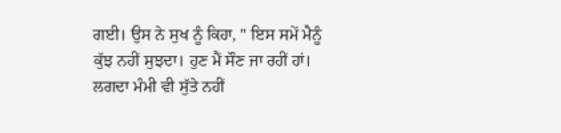ਗਈ। ਉਸ ਨੇ ਸੁਖ ਨੂੰ ਕਿਹਾ, " ਇਸ ਸਮੇਂ ਮੈਨੂੰ ਕੁੱਝ ਨਹੀਂ ਸੁਝਦਾ। ਹੁਣ ਮੈਂ ਸੌਣ ਜਾ ਰਹੀਂ ਹਾਂ। ਲਗਦਾ ਮੰਮੀ ਵੀ ਸੁੱਤੇ ਨਹੀਂ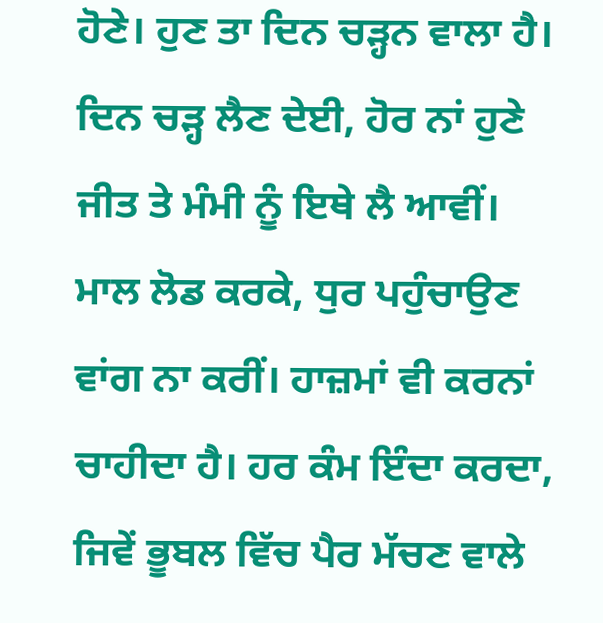ਹੋਣੇ। ਹੁਣ ਤਾ ਦਿਨ ਚੜ੍ਹਨ ਵਾਲਾ ਹੈ। ਦਿਨ ਚੜ੍ਹ ਲੈਣ ਦੇਈ, ਹੋਰ ਨਾਂ ਹੁਣੇ ਜੀਤ ਤੇ ਮੰਮੀ ਨੂੰ ਇਥੇ ਲੈ ਆਵੀਂ। ਮਾਲ ਲੋਡ ਕਰਕੇ, ਧੁਰ ਪਹੁੰਚਾਉਣ ਵਾਂਗ ਨਾ ਕਰੀਂ। ਹਾਜ਼ਮਾਂ ਵੀ ਕਰਨਾਂ ਚਾਹੀਦਾ ਹੈ। ਹਰ ਕੰਮ ਇੰਦਾ ਕਰਦਾ, ਜਿਵੇਂ ਭੂਬਲ ਵਿੱਚ ਪੈਰ ਮੱਚਣ ਵਾਲੇ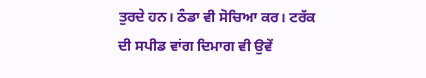ਤੁਰਦੇ ਹਨ। ਠੰਡਾ ਵੀ ਸੋਚਿਆ ਕਰ। ਟਰੱਕ ਦੀ ਸਪੀਡ ਵਾਂਗ ਦਿਮਾਗ ਵੀ ਉਵੇਂ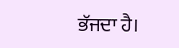ਭੱਜਦਾ ਹੈ।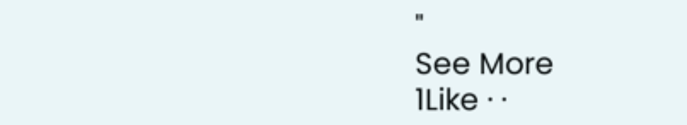"
See More
1Like · ·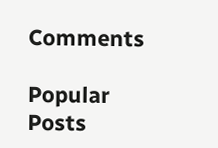Comments

Popular Posts